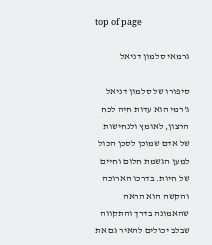top of page

גרמאי סלמון דניאל

סיפורו של סלמון דניאל ג'רמי הוא עדות חיה לכח הרצון, לאומץ ולנחישות של אדם שמוכן לסכן הכול למען הגשמת חלום וחיים של חיות. בדרכו הארוכה והקשה הוא הראה שהאמונה בדרך והתקווה שבלב יכולים להאיר גם את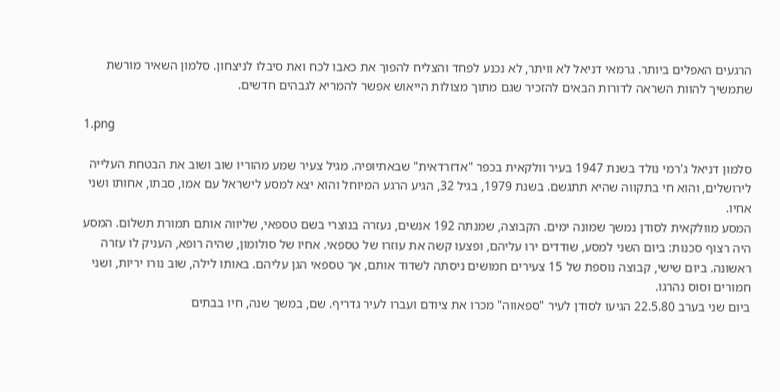הרגעים האפלים ביותר. גרמאי דניאל לא וויתר, לא נכנע לפחד והצליח להפוך את כאבו לכח ואת סיבלו לניצחון. סלמון השאיר מורשת שתמשיך להוות השראה לדורות הבאים להזכיר שגם מתוך מצולות הייאוש אפשר להמריא לגבהים חדשים.

1.png

סלמון דניאל ג'רמי נולד בשנת 1947 בעיר וולקאית בכפר "אדזרדאית" שבאתיופיה. מגיל צעיר שמע מהוריו שוב ושוב את הבטחת העלייה לירושלים, והוא חי בתקווה שהיא תתגשם. בשנת 1979, בגיל 32, הגיע הרגע המיוחל והוא יצא למסע לישראל עם אמו, סבתו, אחותו ושני אחיו.
המסע מוולקאית לסודן נמשך שמונה ימים. הקבוצה, שמנתה 192 אנשים, נעזרה בנוצרי בשם טספאי, שליווה אותם תמורת תשלום. המסע היה רצוף סכנות: ביום השני למסע, שודדים ירו עליהם, ופצעו קשה את עוזרו של טספאי. אחיו של סולומון, שהיה רופא, העניק לו עזרה ראשונה. ביום שישי, קבוצה נוספת של 15 צעירים חמושים ניסתה לשדוד אותם, אך טספאי הגן עליהם. באותו לילה, שוב נורו יריות, ושני חמורים וסוס נהרגו.
ביום שני בערב 22.5.80 הגיעו לסודן לעיר "ספאווה" מכרו את ציודם ועברו לעיר גדריף. שם, במשך שנה, חיו בבתים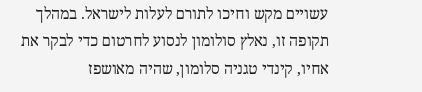עשויים מקש וחיכו לתורם לעלות לישראל. במהלך תקופה זו, נאלץ סולומון לנסוע לחרטום כדי לבקר את אחיו, קינדי טגניה סלומון, שהיה מאושפז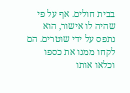בבית חולים. אף על פי שהיה לו אישור, הוא נתפס על ידי שוטרים. הם לקחו ממנו את כספו וכלאו אותו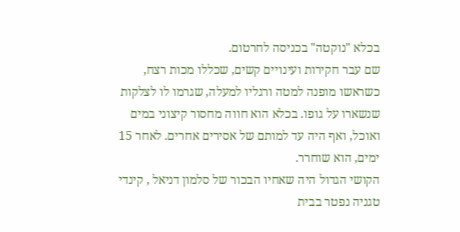בכלא "נוקטה" בכניסה לחרטום.
שם עבר חקירות ועינויים קשים, שכללו מכות רצח, כשראשו מופנה למטה ורגליו למעלה, שגרמו לו לצלקות שנשארו על גופו. בכלא הוא חווה מחסור קיצוני במים ואוכל, ואף היה עד למותם של אסירים אחרים. לאחר 15 ימים, הוא שוחרר.
הקושי הגדול היה שאחיו הבכור של סלמון דניאל , קינדי טגניה נפטר בבית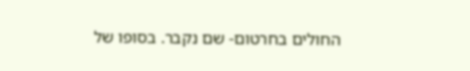החולים בחרטום- שם נקבר. בסופו של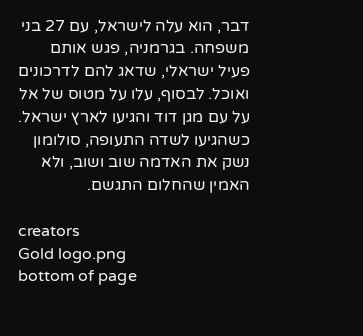דבר, הוא עלה לישראל, עם 27 בני משפחה. בגרמניה, פגש אותם פעיל ישראלי, שדאג להם לדרכונים ואוכל. לבסוף, עלו על מטוס של אל על עם מגן דוד והגיעו לארץ ישראל. כשהגיעו לשדה התעופה, סולומון נשק את האדמה שוב ושוב, ולא האמין שהחלום התגשם.

creators
Gold logo.png
bottom of page